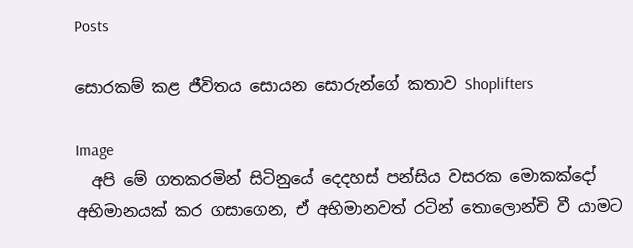Posts

සොරකම් කළ ජීවිතය සොයන සොරුන්ගේ කතාව Shoplifters

Image
  අපි මේ ගතකරමින් සිටිනුයේ දෙදහස් පන්සිය වසරක මොකක්දෝ අභිමානයක් කර ගසාගෙන, ඒ අභිමානවත් රටින් තොලොන්චි වී යාමට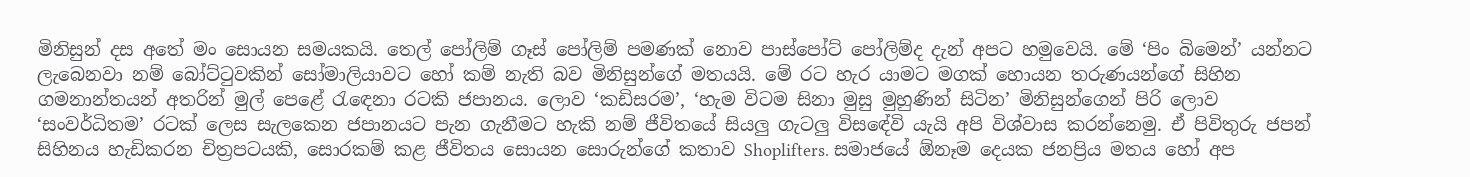මිනිසුන් දස අතේ මං සොයන සමයකයි. තෙල් පෝලිම් ගෑස් පෝලිම් පමණක් නොව පාස්පෝට් පෝලිම්ද දැන් අපට හමුවෙයි. මේ ‘පිං බිමෙන්’ යන්නට ලැබෙනවා නම් බෝට්ටුවකින් සෝමාලියාවට හෝ කම් නැති බව මිනිසුන්ගේ මතයයි. මේ රට හැර යාමට මගක් හොයන තරුණයන්ගේ සිහින ගමනාන්තයන් අතරින් මුල් පෙළේ රැඳෙනා රටකි ජපානය. ලොව ‘කඩිසරම’, ‘හැම විටම සිනා මුසු මුහුණින් සිටින’ මිනිසුන්ගෙන් පිරි ලොව ‘සංවර්ධිතම’ රටක් ලෙස සැලකෙන ජපානයට පැන ගැනීමට හැකි නම් ජීවිතයේ සියලු ගැටලු විසඳේවි යැයි අපි විශ්වාස කරන්නෙමු. ඒ පිවිතුරු ජපන් සිහිනය හැඩිකරන චිත්‍රපටයකි, සොරකම් කළ ජීවිතය සොයන සොරුන්ගේ කතාව Shoplifters. සමාජයේ ඕනෑම දෙයක ජනප්‍රිය මතය හෝ අප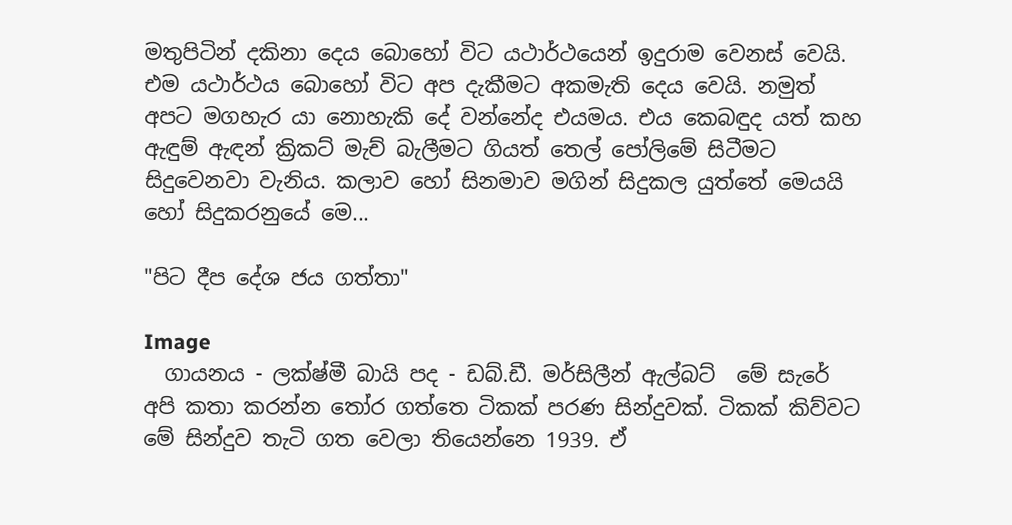මතුපිටින් දකිනා දෙය බොහෝ විට යථාර්ථයෙන් ඉදුරාම වෙනස් වෙයි. එම යථාර්ථය බොහෝ විට අප දැකීමට අකමැති දෙය වෙයි. නමුත් අපට මගහැර යා නොහැකි දේ වන්නේද එයමය. එය කෙබඳුද යත් කහ ඇඳුම් ඇඳන් ක්‍රිකට් මැච් බැලීමට ගියත් තෙල් පෝලිමේ සිටීමට සිදුවෙනවා වැනිය. කලාව හෝ සිනමාව මගින් සිදුකල යුත්තේ මෙයයි හෝ සිදුකරනුයේ මෙ...

"පිට දීප දේශ ජය ගත්තා"

Image
  ගායනය - ලක්ෂ්මී බායි පද - ඩබ්.ඩී. මර්සිලීන් ඇල්බට්  මේ සැරේ අපි කතා කරන්න තෝර ගත්තෙ ටිකක් පරණ සින්දුවක්. ටිකක් කිව්වට මේ සින්දුව තැටි ගත වෙලා තියෙන්නෙ 1939. ඒ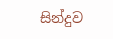සින්දුව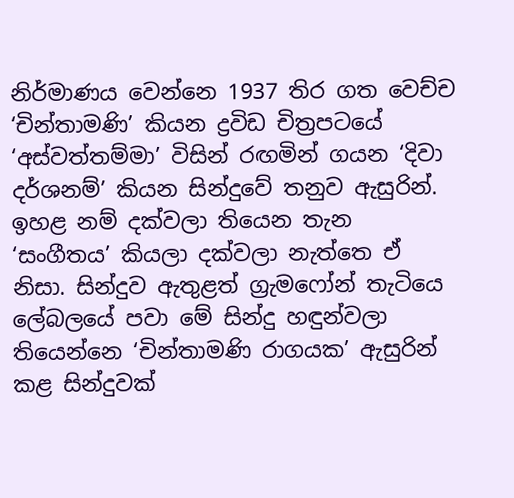නිර්මාණය වෙන්නෙ 1937 තිර ගත වෙච්ච ‘චින්තාමණි’ කියන ද්‍රවිඩ චිත්‍රපටයේ ‘අස්වත්තම්මා’ විසින් රඟමින් ගයන ‘දිවා දර්ශනම්’ කියන සින්දුවේ තනුව ඇසුරින්. ඉහළ නම් දක්වලා තියෙන තැන ‘සංගීතය’ කියලා දක්වලා නැත්තෙ ඒ නිසා. සින්දුව ඇතුළත් ග්‍රැමෆෝන් තැටියෙ ලේබලයේ පවා මේ සින්දු හඳුන්වලා තියෙන්නෙ ‘චින්තාමණි රාගයක’ ඇසුරින් කළ සින්දුවක්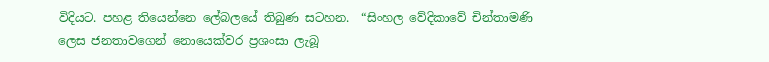විදියට. පහළ තියෙන්නෙ ලේබලයේ තිබුණ සටහන.  “සිංහල වේදිකාවේ චින්තාමණි ලෙස ජනතාවගෙන් නොයෙක්වර ප්‍රශංසා ලැබූ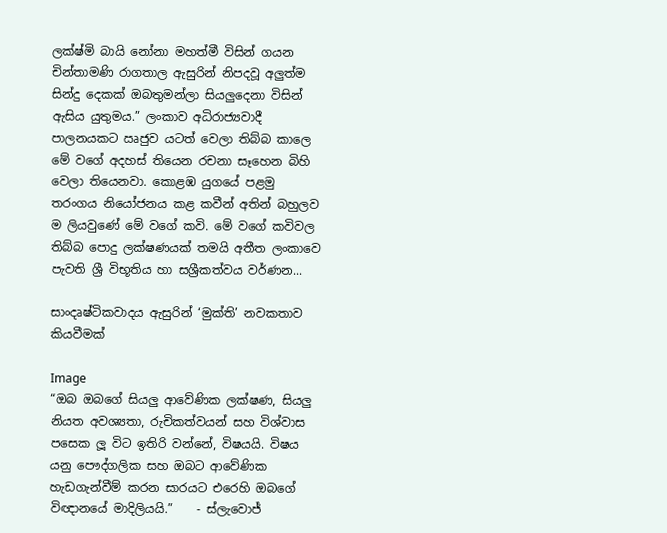ලක්ෂ්මි බායි නෝනා මහත්මී විසින් ගයන චින්තාමණි රාගතාල ඇසුරින් නිපදවූ අලුත්ම සින්දු දෙකක් ඔබතුමන්ලා සියලුදෙනා විසින් ඇසිය යුතුමය.” ලංකාව අධිරාජ්‍යවාදී පාලනයකට ඍජුව යටත් වෙලා තිබ්බ කාලෙ මේ වගේ අදහස් තියෙන රචනා සෑහෙන බිහි වෙලා තියෙනවා. කොළඹ යුගයේ පළමු තරංගය නියෝජනය කළ කවීන් අතින් බහුලව ම ලියවුණේ මේ වගේ කවි. මේ වගේ කවිවල තිබ්බ පොදු ලක්ෂණයක් තමයි අතීත ලංකාවෙ පැවති ශ්‍රී විභූතිය හා සශ්‍රීකත්වය වර්ණන...

සාංදෘෂ්ටිකවාදය ඇසුරින් ‘මුක්ති’ නවකතාව කියවීමක්

Image
“ඔබ ඔබගේ සියලු ආවේණික ලක්ෂණ, සියලු නියත අවශ්‍යතා, රුචිකත්වයන් සහ විශ්වාස පසෙක ලූ විට ඉතිරි වන්නේ, විෂයයි. විෂය යනු පෞද්ගලික සහ ඔබට ආවේණික හැඩගැන්වීම් කරන සාරයට එරෙහි ඔබගේ විඥානයේ මාදිලියයි.”    - ස්ලැවොජ්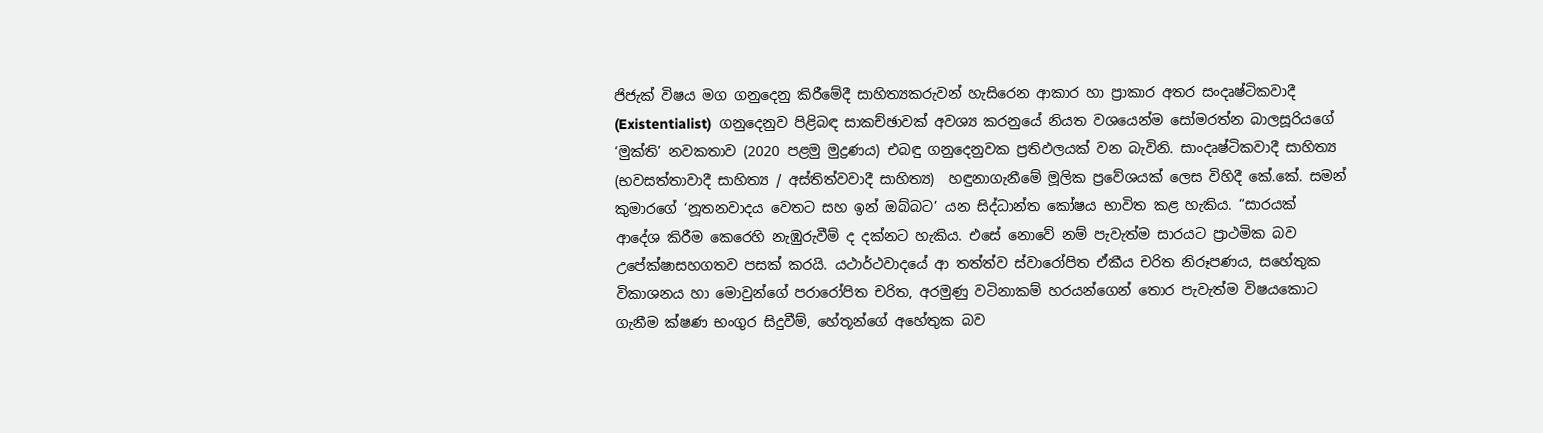ජිජැක් විෂය මග ගනුදෙනු කිරීමේදී සාහිත්‍යකරුවන් හැසිරෙන ආකාර හා ප්‍රාකාර අතර සංදෘෂ්ටිකවාදී  (Existentialist)  ගනුදෙනුව පිළිබඳ සාකච්ඡාවක් අවශ්‍ය කරනුයේ නියත වශයෙන්ම සෝමරත්න බාලසූරියගේ ‘මුක්ති’ නවකතාව (2020 පළමු මුද්‍රණය) එබඳු ගනුදෙනුවක ප්‍රතිඵලයක් වන බැවිනි. සාංදෘෂ්ටිකවාදී සාහිත්‍ය (භවසත්තාවාදී සාහිත්‍ය / අස්තිත්වවාදී සාහිත්‍ය)  හඳුනාගැනීමේ මූලික ප්‍රවේශයක් ලෙස විහිදී කේ.කේ. සමන් කුමාරගේ ‘නූතනවාදය වෙතට සහ ඉන් ඔබ්බට’ යන සිද්ධාන්ත කෝෂය භාවිත කළ හැකිය. “සාරයක් ආදේශ කිරීම කෙරෙහි නැඹුරුවීම් ද දක්නට හැකිය. එසේ නොවේ නම් පැවැත්ම සාරයට ප්‍රාථමික බව උපේක්ෂාසහගතව පසක් කරයි. යථාර්ථවාදයේ ආ තත්ත්ව ස්වාරෝපිත ඒකීය චරිත නිරූපණය, සහේතුක විකාශනය හා මොවුන්ගේ පරාරෝපිත චරිත, අරමුණු වටිනාකම් හරයන්ගෙන් තොර පැවැත්ම විෂයකොට ගැනීම ක්ෂණ භංගුර සිදුවීම්, හේතූන්ගේ අහේතුක බව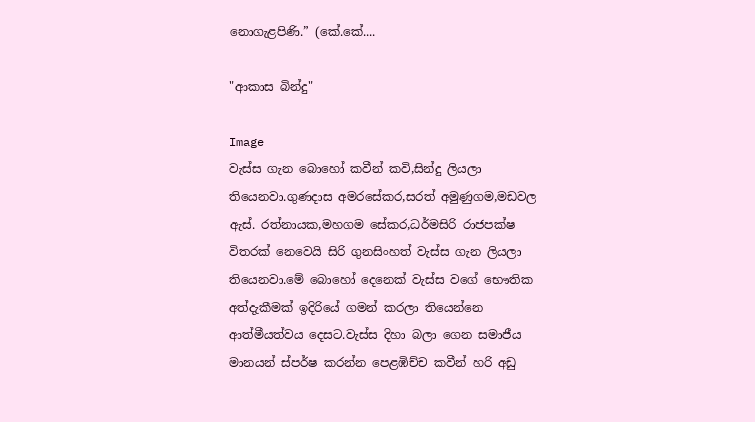නොගැළපිණි.” (කේ.කේ....

"ආකාස බින්දු"

Image
වැස්ස ගැන බොහෝ කවීන් කවි,සින්දු ලියලා තියෙනවා.ගුණදාස අමරසේකර,සරත් අමුණුගම,මඩවල ඇස්. රත්නායක,මහගම සේකර,ධර්මසිරි රාජපක්ෂ විතරක් නෙවෙයි සිරි ගුනසිංහත් වැස්ස ගැන ලියලා තියෙනවා.මේ බොහෝ දෙනෙක් වැස්ස වගේ භෞතික අත්දැකීමක් ඉදිරියේ ගමන් කරලා තියෙන්නෙ ආත්මීයත්වය දෙසට.වැස්ස දිහා බලා ගෙන සමාජීය මානයන් ස්පර්ෂ කරන්න පෙළඹිච්ච කවීන් හරි අඩු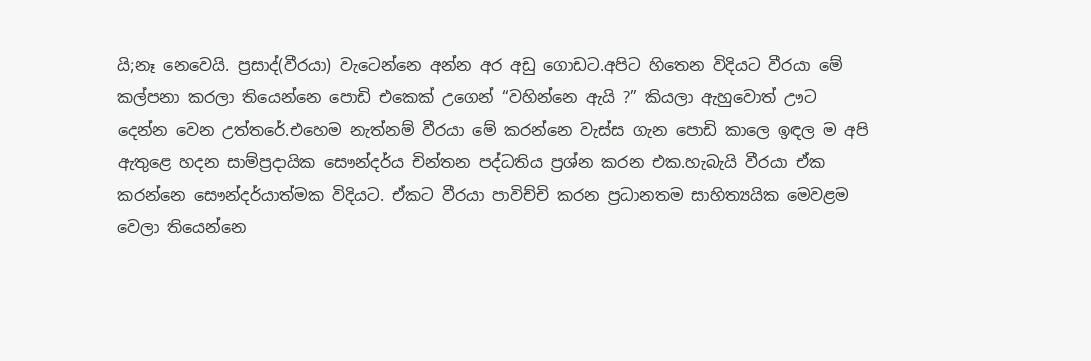යි;නෑ නෙවෙයි. ප්‍රසාද්(වීරයා) වැටෙන්නෙ අන්න අර අඩු ගොඩට.අපිට හිතෙන විදියට වීරයා මේ කල්පනා කරලා තියෙන්නෙ පොඩි එකෙක් උගෙන් “වහින්නෙ ඇයි ?” කියලා ඇහුවොත් ඌට දෙන්න වෙන උත්තරේ.එහෙම නැත්නම් වීරයා මේ කරන්නෙ වැස්ස ගැන පොඩි කාලෙ ඉඳල ම අපි ඇතුළෙ හදන සාම්ප්‍රදායික සෞන්දර්ය චින්තන පද්ධතිය ප්‍රශ්න කරන එක.හැබැයි වීරයා ඒක කරන්නෙ සෞන්දර්යාත්මක විදියට. ඒකට වීරයා පාවිච්චි කරන ප්‍රධානතම සාහිත්‍යයික මෙවළම වෙලා තියෙන්නෙ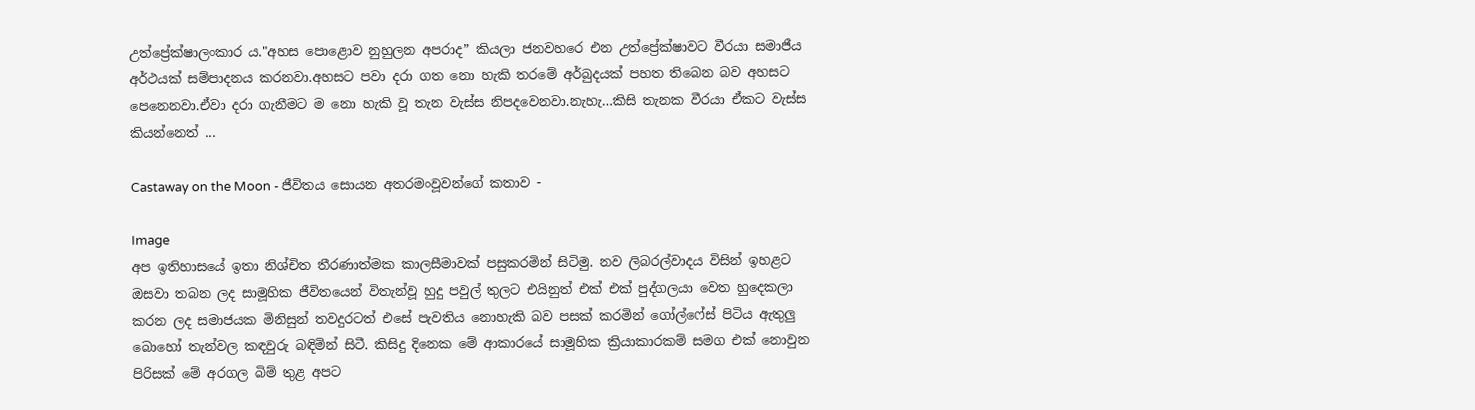උත්ප්‍රේක්ෂාලංකාර ය."අහස පොළොව නුහුලන අපරාද” කියලා ජනවහරෙ එන උත්ප්‍රේක්ෂාවට වීරයා සමාජීය අර්ථයක් සම්පාදනය කරනවා.අහසට පවා දරා ගත නො හැකි තරමේ අර්බුදයක් පහත තිබෙන බව අහසට පෙනෙනවා.ඒවා දරා ගැනීමට ම නො හැකි වූ තැන වැස්ස නිපදවෙනවා.නැහැ…කිසි තැනක වීරයා ඒකට වැස්ස කියන්නෙත් ...

Castaway on the Moon - ජීවිතය සොයන අතරමංවූවන්ගේ කතාව -

Image
අප ඉතිහාසයේ ඉතා නිශ්චිත තීරණාත්මක කාලසීමාවක් පසුකරමින් සිටිමු. නව ලිබරල්වාදය විසින් ඉහළට ඔසවා තබන ලද සාමූහික ජීවිතයෙන් විතැන්වූ හුදු පවුල් තුලට එයිනුත් එක් එක් පුද්ගලයා වෙත හුදෙකලා කරන ලද සමාජයක මිනිසුන් තවදුරටත් එසේ පැවතිය නොහැකි බව පසක් කරමින් ගෝල්ෆේස් පිටිය ඇතුලු බොහෝ තැන්වල කඳවුරු බඳිමින් සිටී. කිසිදු දිනෙක මේ ආකාරයේ සාමූහික ක්‍රියාකාරකම් සමග එක් නොවුන පිරිසක් මේ අරගල බිම් තුළ අපට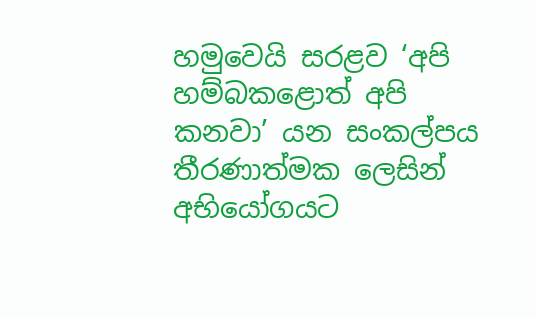හමුවෙයි සරළව ‘අපි හම්බකළොත් අපි කනවා’ යන සංකල්පය තීරණාත්මක ලෙසින් අභියෝගයට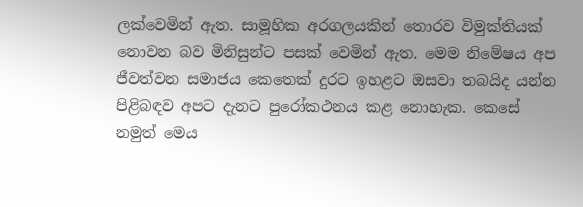ලක්වෙමින් ඇත. සාමූහික අරගලයකින් තොරව විමුක්තියක් නොවන බව මිනිසුන්ට පසක් වෙමින් ඇත. මෙම නිමේෂය අප ජීවත්වන සමාජය කෙතෙක් දුරට ඉහළට ඔසවා තබයිද යන්න පිළිබඳව අපට දැනට පුරෝකථනය කළ නොහැක. කෙසේ නමුත් මෙය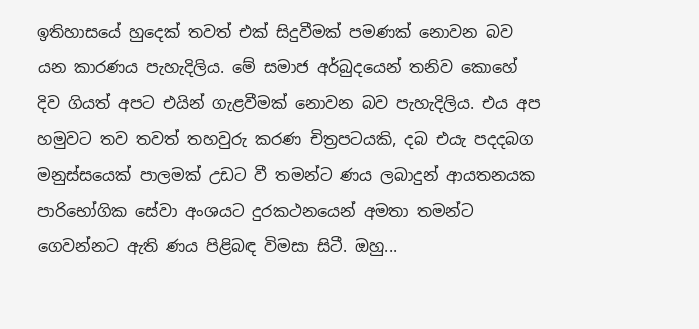ඉතිහාසයේ හුදෙක් තවත් එක් සිදුවීමක් පමණක් නොවන බව යන කාරණය පැහැදිලිය. මේ සමාජ අර්බුදයෙන් තනිව කොහේ දිව ගියත් අපට එයින් ගැළවීමක් නොවන බව පැහැදිලිය. එය අප හමුවට තව තවත් තහවුරු කරණ චිත්‍රපටයකි, දබ එයැ පදදබග මනුස්සයෙක් පාලමක් උඩට වී තමන්ට ණය ලබාදුන් ආයතනයක පාරිභෝගික සේවා අංශයට දුරකථනයෙන් අමතා තමන්ට ගෙවන්නට ඇති ණය පිළිබඳ විමසා සිටී. ඔහු...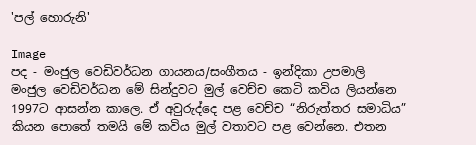'පල් හොරුනි'

Image
පද - මංජුල වෙඩිවර්ධන ගායනය/සංගීතය - ඉන්දිකා උපමාලි   මංජුල වෙඩිවර්ධන මේ සින්දුවට මුල් වෙච්ච කෙටි කවිය ලියන්නෙ 1997ට ආසන්න කාලෙ. ඒ අවුරුද්දෙ පළ වෙච්ච “නිරුත්තර සමාධිය” කියන පොතේ තමයි මේ කවිය මුල් වතාවට පළ වෙන්නෙ. එතන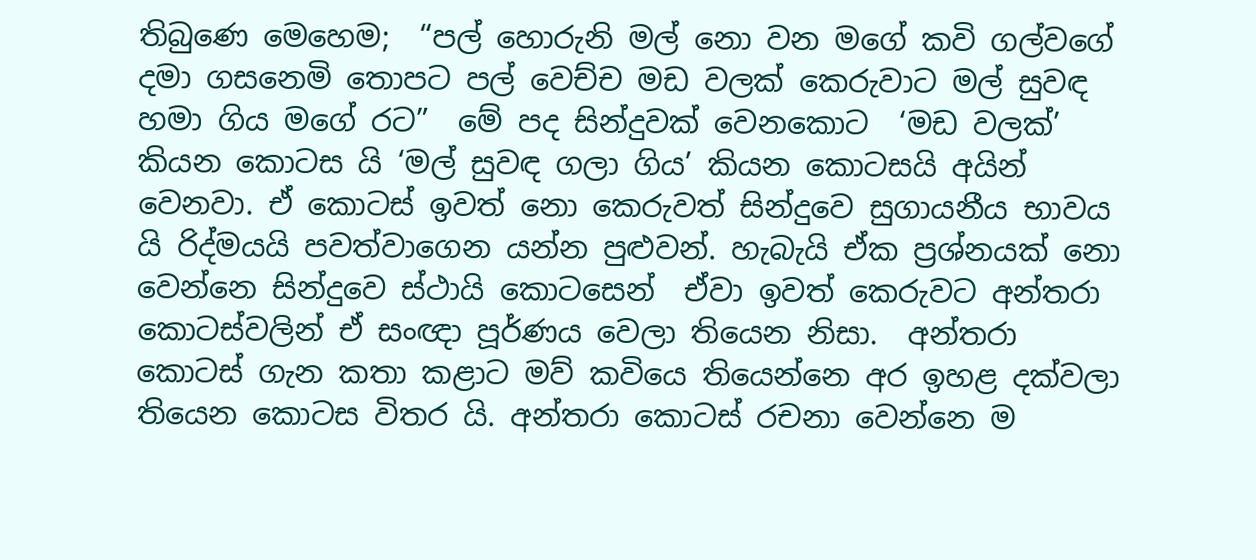තිබුණෙ මෙහෙම;  “පල් හොරුනි මල් නො වන මගේ කවි ගල්වගේ දමා ගසනෙමි තොපට පල් වෙච්ච මඩ වලක් කෙරුවාට මල් සුවඳ හමා ගිය මගේ රට”  මේ පද සින්දුවක් වෙනකොට  ‘මඩ වලක්’ කියන කොටස යි ‘මල් සුවඳ ගලා ගිය’ කියන කොටසයි අයින් වෙනවා. ඒ කොටස් ඉවත් නො කෙරුවත් සින්දුවෙ සුගායනීය භාවය යි රිද්මයයි පවත්වාගෙන යන්න පුළුවන්. හැබැයි ඒක ප්‍රශ්නයක් නො වෙන්නෙ සින්දුවෙ ස්ථායි කොටසෙන්  ඒවා ඉවත් කෙරුවට අන්තරා කොටස්වලින් ඒ සංඥා පූර්ණය වෙලා තියෙන නිසා.  අන්තරා කොටස් ගැන කතා කළාට මව් කවියෙ තියෙන්නෙ අර ඉහළ දක්වලා තියෙන කොටස විතර යි. අන්තරා කොටස් රචනා වෙන්නෙ ම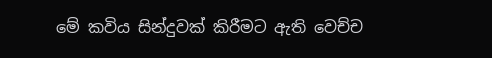මේ කවිය සින්දුවක් කිරීමට ඇති වෙච්ච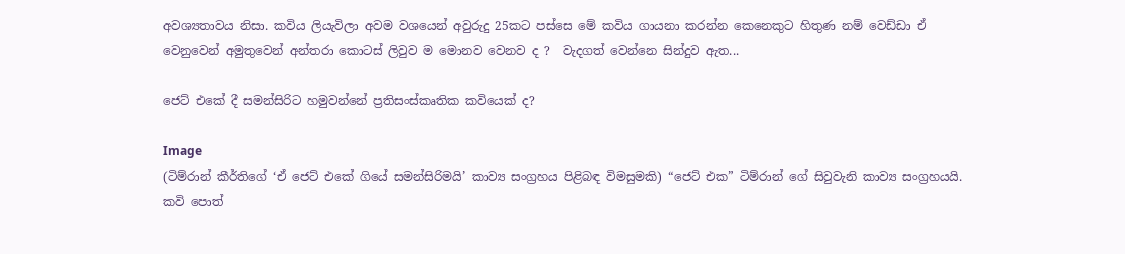අවශ්‍යතාවය නිසා. කවිය ලියැවිලා අවම වශයෙන් අවුරුදු 25කට පස්සෙ මේ කවිය ගායනා කරන්න කෙනෙකුට හිතුණ නම් වෙඩ්ඩා ඒ වෙනුවෙන් අමුතුවෙන් අන්තරා කොටස් ලිවුව ම මොනව වෙනව ද ?  වැදගත් වෙන්නෙ සින්දුව ඇත...

ජෙට් එකේ දී සමන්සිරිට හමුවන්නේ ප්‍රතිසංස්කෘතික කවියෙක් ද?

Image
(ටිම්රාන් කීර්තිගේ ‘ඒ ජෙට් එකේ ගියේ සමන්සිරිමයි’ කාව්‍ය සංග්‍රහය පිළිබඳ විමසුමකි) “ජෙට් එක” ටිම්රාන් ගේ සිවුවැනි කාව්‍ය සංග්‍රහයයි. කවි පොත්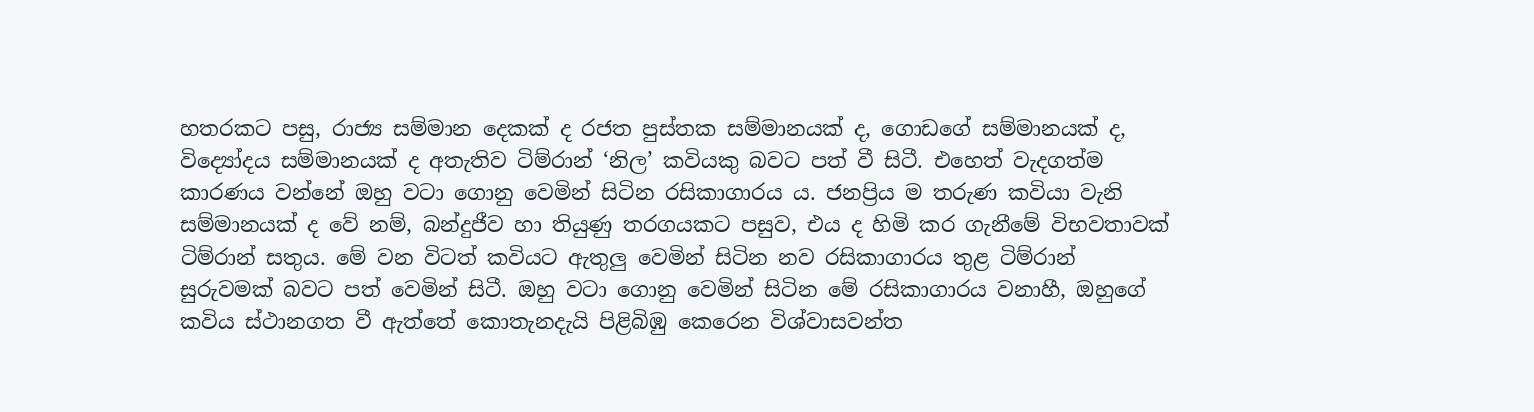හතරකට පසු, රාජ්‍ය සම්මාන දෙකක් ද රජත පුස්තක සම්මානයක් ද, ගොඩගේ සම්මානයක් ද, විද්‍යෝදය සම්මානයක් ද අතැතිව ටිම්රාන් ‘නිල’ කවියකු බවට පත් වී සිටී. එහෙත් වැදගත්ම කාරණය වන්නේ ඔහු වටා ගොනු වෙමින් සිටින රසිකාගාරය ය. ජනප්‍රිය ම තරුණ කවියා වැනි සම්මානයක් ද වේ නම්, බන්දුජීව හා තියුණු තරගයකට පසුව, එය ද හිමි කර ගැනීමේ විභවතාවක් ටිම්රාන් සතුය. මේ වන විටත් කවියට ඇතුලු වෙමින් සිටින නව රසිකාගාරය තුළ ටිම්රාන් සුරුවමක් බවට පත් වෙමින් සිටී. ඔහු වටා ගොනු වෙමින් සිටින මේ රසිකාගාරය වනාහී, ඔහුගේ කවිය ස්ථානගත වී ඇත්තේ කොතැනදැයි පිළිබිඹු කෙරෙන විශ්වාසවන්ත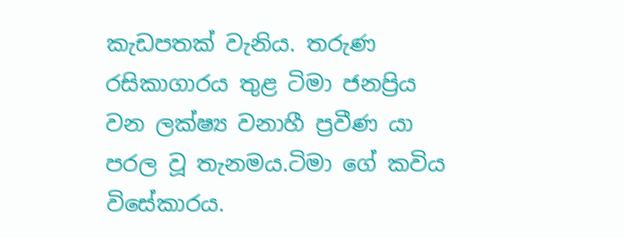කැඩපතක් වැනිය. තරුණ රසිකාගාරය තුළ ටිමා ජනප්‍රිය වන ලක්ෂ්‍ය වනාහී ප්‍රවීණ යා පරල වූ තැනමය.ටිමා ගේ කවිය විසේකාරය.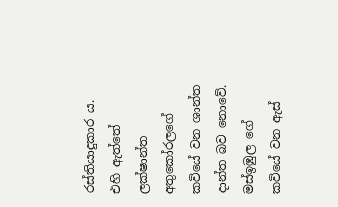රස්තියාදුකාර ය. එහි ඇත්තේ ලක්ෂාන්ත අතුකෝරලගේ කවියේ වන ශාන්ත දාන්ත බව නොවේ. මස්ඉඹුල ගේ කවියේ වන ඇස්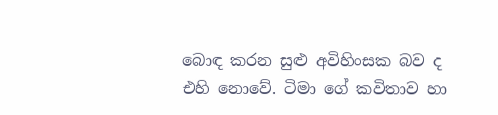බොඳ කරන සුළු අවිහිංසක බව ද එහි නොවේ. ටිමා ගේ කවිතාව හා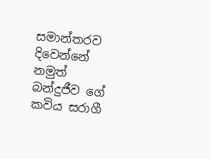සමාන්තරව දිවෙන්නේ නමුත් බන්දුජීව ගේ කවිය සරාගී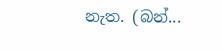නැත. (බන්...